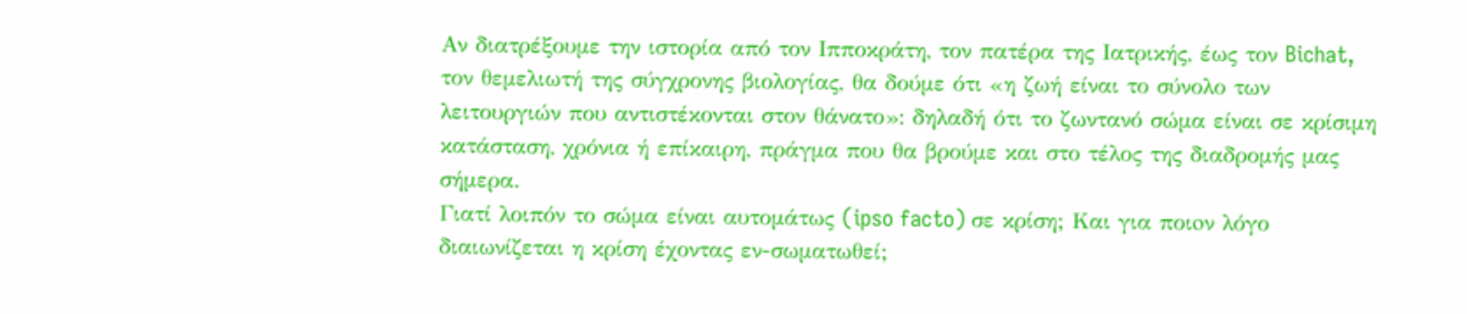Αν διατρέξουμε την ιστορία από τον Ιπποκράτη, τον πατέρα της Iατρικής, έως τον Bichat, τον θεμελιωτή της σύγχρονης βιολογίας, θα δούμε ότι «η ζωή είναι το σύνολο των λειτουργιών που αντιστέκονται στον θάνατο»: δηλαδή ότι το ζωντανό σώμα είναι σε κρίσιμη κατάσταση, χρόνια ή επίκαιρη, πράγμα που θα βρούμε και στο τέλος της διαδρομής μας σήμερα.
Γιατί λοιπόν το σώμα είναι αυτομάτως (ipso facto) σε κρίση; Και για ποιoν λόγο διαιωνίζεται η κρίση έχοντας εν-σωματωθεί;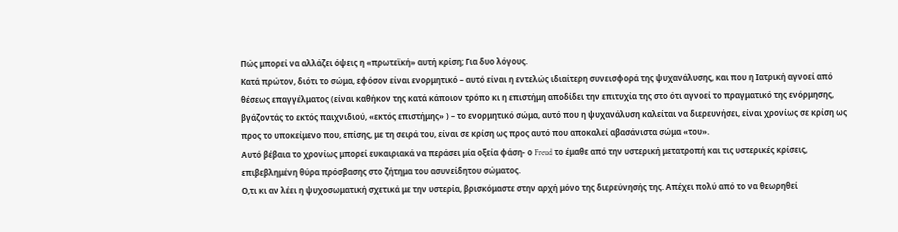Πώς μπορεί να αλλάζει όψεις η «πρωτεϊκή» αυτή κρίση; Για δυο λόγους.
Κατά πρώτον, διότι το σώμα, εφόσον είναι ενορμητικό – αυτό είναι η εντελώς ιδιαίτερη συνεισφορά της ψυχανάλυσης, και που η Iατρική αγνοεί από θέσεως επαγγέλματος (είναι καθήκον της κατά κάποιον τρόπο κι η επιστήμη αποδίδει την επιτυχία της στο ότι αγνοεί το πραγματικό της ενόρμησης, βγάζοντάς το εκτός παιχνιδιού, «εκτός επιστήμης» ) – το ενορμητικό σώμα, αυτό που η ψυχανάλυση καλείται να διερευνήσει, είναι χρονίως σε κρίση ως προς το υποκείμενο που, επίσης, με τη σειρά του, είναι σε κρίση ως προς αυτό που αποκαλεί αβασάνιστα σώμα «του».
Αυτό βέβαια το χρονίως μπορεί ευκαιριακά να περάσει μία οξεία φάση- ο Freud το έμαθε από την υστερική μετατροπή και τις υστερικές κρίσεις, επιβεβλημένη θύρα πρόσβασης στο ζήτημα του ασυνείδητου σώματος.
Ο,τι κι αν λέει η ψυχοσωματική σχετικά με την υστερία, βρισκόμαστε στην αρχή μόνο της διερεύνησής της. Απέχει πολύ από το να θεωρηθεί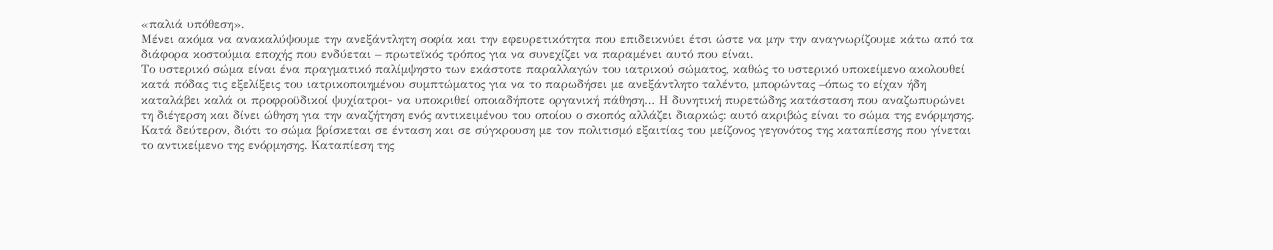«παλιά υπόθεση».
Μένει ακόμα να ανακαλύψουμε την ανεξάντλητη σοφία και την εφευρετικότητα που επιδεικνύει έτσι ώστε να μην την αναγνωρίζουμε κάτω από τα διάφορα κοστούμια εποχής που ενδύεται – πρωτεϊκός τρόπος για να συνεχίζει να παραμένει αυτό που είναι.
Το υστερικό σώμα είναι ένα πραγματικό παλίμψηστο των εκάστοτε παραλλαγών του ιατρικού σώματος, καθώς το υστερικό υποκείμενο ακολουθεί κατά πόδας τις εξελίξεις του ιατρικοποιημένου συμπτώματος για να το παρωδήσει με ανεξάντλητο ταλέντο, μπορώντας –όπως το είχαν ήδη καταλάβει καλά οι προφροϋδικοί ψυχίατροι- να υποκριθεί οποιαδήποτε οργανική πάθηση… Η δυνητική πυρετώδης κατάσταση που αναζωπυρώνει τη διέγερση και δίνει ώθηση για την αναζήτηση ενός αντικειμένου του οποίου ο σκοπός αλλάζει διαρκώς: αυτό ακριβώς είναι το σώμα της ενόρμησης.
Κατά δεύτερον, διότι το σώμα βρίσκεται σε ένταση και σε σύγκρουση με τον πολιτισμό εξαιτίας του μείζονος γεγονότος της καταπίεσης που γίνεται το αντικείμενο της ενόρμησης. Καταπίεση της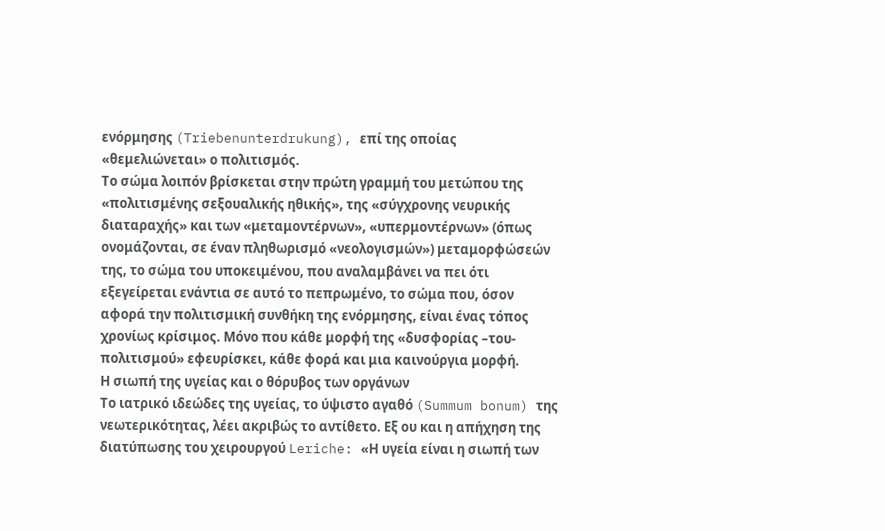ενόρμησης (Triebenunterdrukung), επί της οποίας «θεμελιώνεται» ο πολιτισμός.
Το σώμα λοιπόν βρίσκεται στην πρώτη γραμμή του μετώπου της «πολιτισμένης σεξουαλικής ηθικής», της «σύγχρονης νευρικής διαταραχής» και των «μεταμοντέρνων», «υπερμοντέρνων» (όπως ονομάζονται, σε έναν πληθωρισμό «νεολογισμών») μεταμορφώσεών της, το σώμα του υποκειμένου, που αναλαμβάνει να πει ότι εξεγείρεται ενάντια σε αυτό το πεπρωμένο, το σώμα που, όσον αφορά την πολιτισμική συνθήκη της ενόρμησης, είναι ένας τόπος χρονίως κρίσιμος. Μόνο που κάθε μορφή της «δυσφορίας –του-πολιτισμού» εφευρίσκει, κάθε φορά και μια καινούργια μορφή.
Η σιωπή της υγείας και ο θόρυβος των οργάνων
Το ιατρικό ιδεώδες της υγείας, το ύψιστο αγαθό (Summum bonum) της νεωτερικότητας, λέει ακριβώς το αντίθετο. Εξ ου και η απήχηση της διατύπωσης του χειρουργού Leriche: «Η υγεία είναι η σιωπή των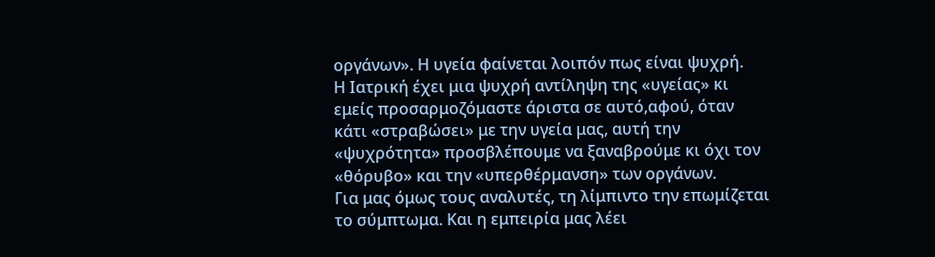οργάνων». Η υγεία φαίνεται λοιπόν πως είναι ψυχρή.
Η Ιατρική έχει μια ψυχρή αντίληψη της «υγείας» κι εμείς προσαρμοζόμαστε άριστα σε αυτό,αφού, όταν κάτι «στραβώσει» με την υγεία μας, αυτή την «ψυχρότητα» προσβλέπουμε να ξαναβρούμε κι όχι τον «θόρυβο» και την «υπερθέρμανση» των οργάνων.
Για μας όμως τους αναλυτές, τη λίμπιντο την επωμίζεται το σύμπτωμα. Και η εμπειρία μας λέει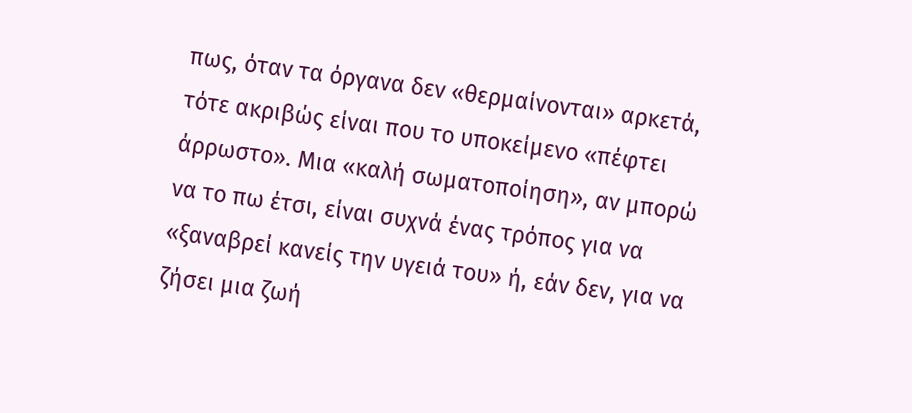πως, όταν τα όργανα δεν «θερμαίνονται» αρκετά, τότε ακριβώς είναι που το υποκείμενο «πέφτει άρρωστο». Μια «καλή σωματοποίηση», αν μπορώ να το πω έτσι, είναι συχνά ένας τρόπος για να «ξαναβρεί κανείς την υγειά του» ή, εάν δεν, για να ζήσει μια ζωή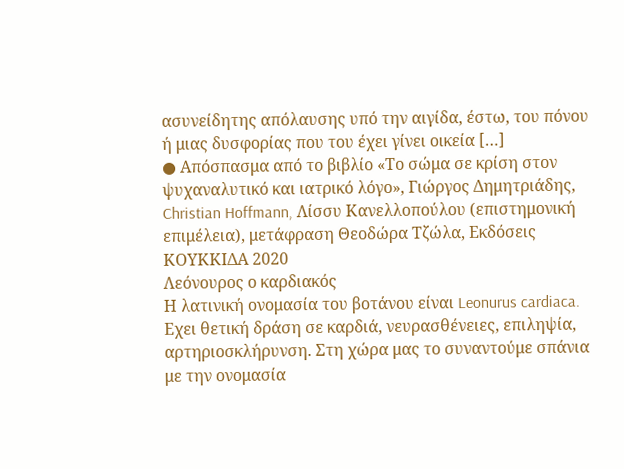ασυνείδητης απόλαυσης υπό την αιγίδα, έστω, του πόνου ή μιας δυσφορίας που του έχει γίνει οικεία […]
● Απόσπασμα από το βιβλίο «Το σώμα σε κρίση στον ψυχαναλυτικό και ιατρικό λόγο», Γιώργος Δημητριάδης, Christian Hoffmann, Λίσσυ Κανελλοπούλου (επιστημονική επιμέλεια), μετάφραση Θεοδώρα Τζώλα, Εκδόσεις ΚΟΥΚΚΙΔΑ 2020
Λεόνουρος ο καρδιακός
Η λατινική ονομασία του βοτάνου είναι Leonurus cardiaca. Εχει θετική δράση σε καρδιά, νευρασθένειες, επιληψία, αρτηριοσκλήρυνση. Στη χώρα μας το συναντούμε σπάνια με την ονομασία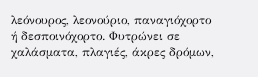λεόνουρος, λεονούριο, παναγιόχορτο ή δεσποινόχορτο. Φυτρώνει σε χαλάσματα, πλαγιές, άκρες δρόμων,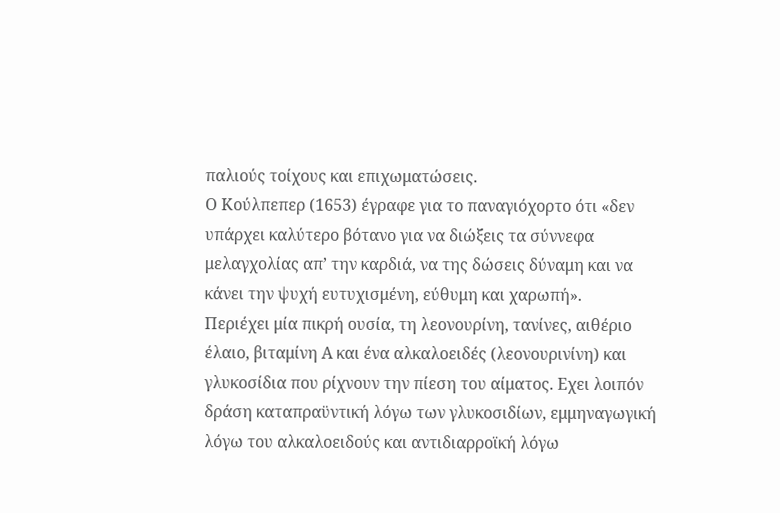παλιούς τοίχους και επιχωματώσεις.
Ο Κούλπεπερ (1653) έγραφε για το παναγιόχορτο ότι «δεν υπάρχει καλύτερο βότανο για να διώξεις τα σύννεφα μελαγχολίας απ’ την καρδιά, να της δώσεις δύναμη και να κάνει την ψυχή ευτυχισμένη, εύθυμη και χαρωπή».
Περιέχει μία πικρή ουσία, τη λεονουρίνη, τανίνες, αιθέριο έλαιο, βιταμίνη Α και ένα αλκαλοειδές (λεονουρινίνη) και γλυκοσίδια που ρίχνουν την πίεση του αίματος. Εχει λοιπόν δράση καταπραϋντική λόγω των γλυκοσιδίων, εμμηναγωγική λόγω του αλκαλοειδούς και αντιδιαρροϊκή λόγω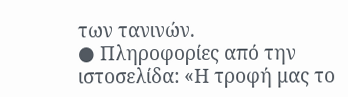των τανινών.
● Πληροφορίες από την ιστοσελίδα: «Η τροφή μας το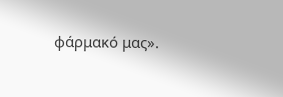φάρμακό μας».